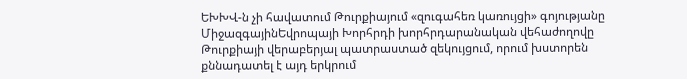ԵԽԽՎ-ն չի հավատում Թուրքիայում «զուգահեռ կառույցի» գոյությանը
ՄիջազգայինԵվրոպայի Խորհրդի խորհրդարանական վեհաժողովը Թուրքիայի վերաբերյալ պատրաստած զեկույցում, որում խստորեն քննադատել է այդ երկրում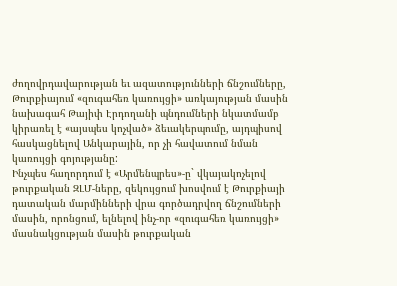ժողովրդավարության եւ ազատությունների ճնշումները, Թուրքիայում «զուգահեռ կառույցի» առկայության մասին նախագահ Թայիփ Էրդողանի պնդումների նկատմամբ կիրառել է «այսպես կոչված» ձեւակերպումը, այդպիսով հասկացնելով Անկարային, որ չի հավատում նման կառույցի գոյությանը:
Ինչպես հաղորդում է «Արմենպրես»-ը` վկայակոչելով թուրքական ԶԼՄ-ները, զեկույցում խոսվում է Թուրքիայի դատական մարմինների վրա գործադրվող ճնշումների մասին, որոնցում, ելնելով ինչ-որ «զուգահեռ կառույցի» մասնակցության մասին թուրքական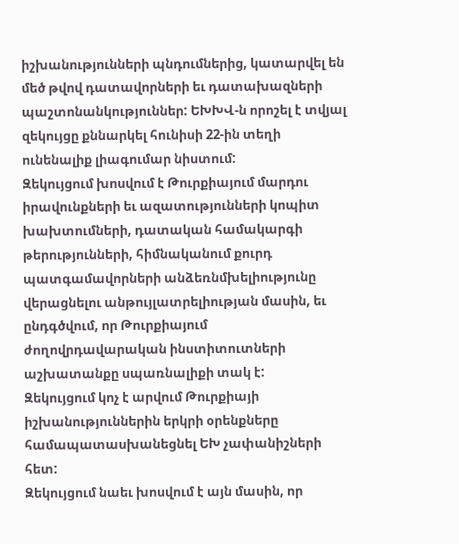իշխանությունների պնդումներից, կատարվել են մեծ թվով դատավորների եւ դատախազների պաշտոնանկություններ: ԵԽԽՎ-ն որոշել է տվյալ զեկույցը քննարկել հունիսի 22-ին տեղի ունենալիք լիագումար նիստում:
Զեկույցում խոսվում է Թուրքիայում մարդու իրավունքների եւ ազատությունների կոպիտ խախտումների, դատական համակարգի թերությունների, հիմնականում քուրդ պատգամավորների անձեռնմխելիությունը վերացնելու անթույլատրելիության մասին, եւ ընդգծվում, որ Թուրքիայում ժողովրդավարական ինստիտուտների աշխատանքը սպառնալիքի տակ է:
Զեկույցում կոչ է արվում Թուրքիայի իշխանություններին երկրի օրենքները համապատասխանեցնել ԵԽ չափանիշների հետ:
Զեկույցում նաեւ խոսվում է այն մասին, որ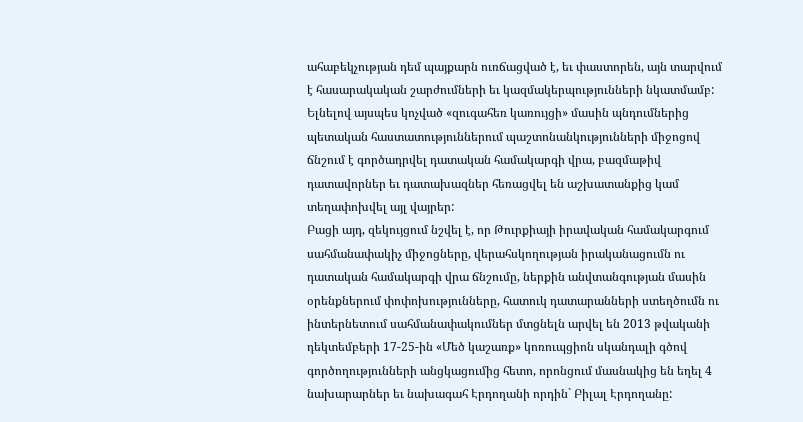ահաբեկչության դեմ պայքարն ուռճացված է, եւ փաստորեն, այն տարվում է հասարակական շարժումների եւ կազմակերպությունների նկատմամբ: Ելնելով այսպես կոչված «զուգահեռ կառույցի» մասին պնդումներից պետական հաստատություններում պաշտոնանկությունների միջոցով ճնշում է գործադրվել դատական համակարգի վրա, բազմաթիվ դատավորներ եւ դատախազներ հեռացվել են աշխատանքից կամ տեղափոխվել այլ վայրեր:
Բացի այդ, զեկույցում նշվել է, որ Թուրքիայի իրավական համակարգում սահմանափակիչ միջոցները, վերահսկողության իրականացումն ու դատական համակարգի վրա ճնշումը, ներքին անվտանգության մասին օրենքներում փոփոխությունները, հատուկ դատարանների ստեղծումն ու ինտերնետում սահմանափակումներ մտցնելն արվել են 2013 թվականի դեկտեմբերի 17-25-ին «Մեծ կաշառք» կոռուպցիոն սկանդալի գծով գործողությունների անցկացումից հետո, որոնցում մասնակից են եղել 4 նախարարներ եւ նախագահ Էրդողանի որդին` Բիլալ Էրդողանը: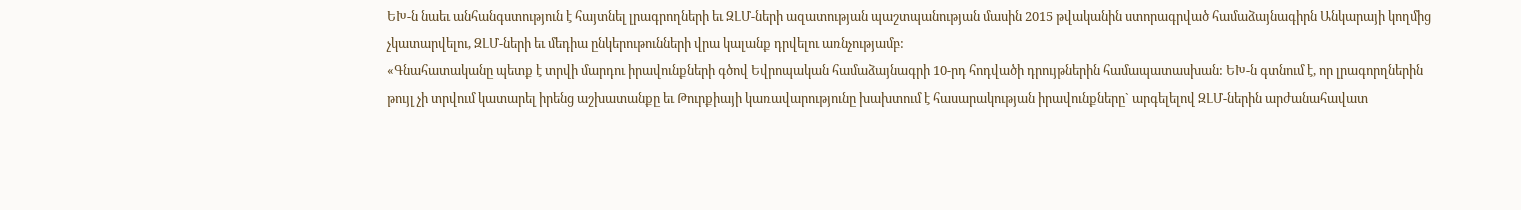ԵԽ-ն նաեւ անհանգստություն է հայտնել լրագրողների եւ ԶԼՄ-ների ազատության պաշտպանության մասին 2015 թվականին ստորագրված համաձայնագիրն Անկարայի կողմից չկատարվելու, ԶԼՄ-ների եւ մեդիա ընկերութունների վրա կալանք դրվելու առնչությամբ:
«Գնահատականը պետք է տրվի մարդու իրավունքների գծով Եվրոպական համաձայնագրի 10-րդ հոդվածի դրույթներին համապատասխան: ԵԽ-ն գտնում է, որ լրագորղներին թույլ չի տրվում կատարել իրենց աշխատանքը եւ Թուրքիայի կառավարությունը խախտում է հասարակության իրավունքները` արգելելով ԶԼՄ-ներին արժանահավատ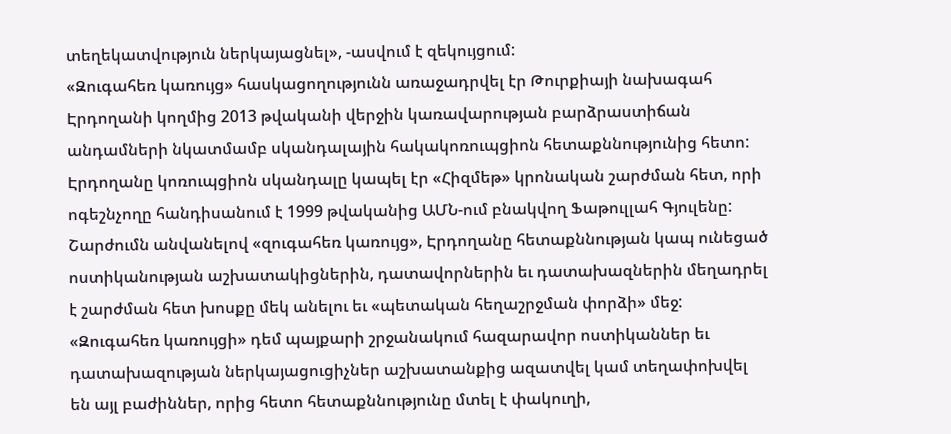տեղեկատվություն ներկայացնել», -ասվում է զեկույցում:
«Զուգահեռ կառույց» հասկացողությունն առաջադրվել էր Թուրքիայի նախագահ Էրդողանի կողմից 2013 թվականի վերջին կառավարության բարձրաստիճան անդամների նկատմամբ սկանդալային հակակոռուպցիոն հետաքննությունից հետո: Էրդողանը կոռուպցիոն սկանդալը կապել էր «Հիզմեթ» կրոնական շարժման հետ, որի ոգեշնչողը հանդիսանում է 1999 թվականից ԱՄՆ-ում բնակվող Ֆաթուլլահ Գյուլենը: Շարժումն անվանելով «զուգահեռ կառույց», Էրդողանը հետաքննության կապ ունեցած ոստիկանության աշխատակիցներին, դատավորներին եւ դատախազներին մեղադրել է շարժման հետ խոսքը մեկ անելու եւ «պետական հեղաշրջման փորձի» մեջ:
«Զուգահեռ կառույցի» դեմ պայքարի շրջանակում հազարավոր ոստիկաններ եւ դատախազության ներկայացուցիչներ աշխատանքից ազատվել կամ տեղափոխվել են այլ բաժիններ, որից հետո հետաքննությունը մտել է փակուղի,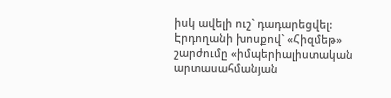իսկ ավելի ուշ` դադարեցվել:
Էրդողանի խոսքով` «Հիզմեթ» շարժումը «իմպերիալիստական արտասահմանյան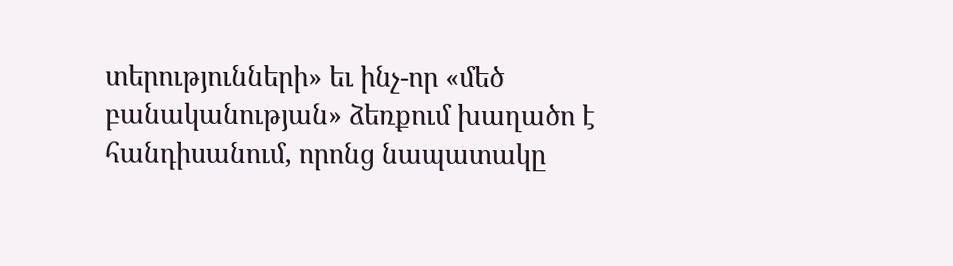տերությունների» եւ ինչ-որ «մեծ բանականության» ձեռքում խաղածո է հանդիսանում, որոնց նապատակը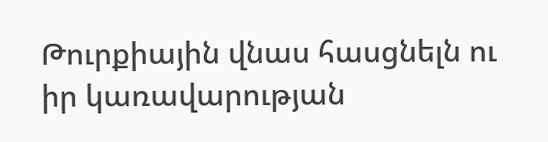Թուրքիային վնաս հասցնելն ու իր կառավարության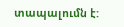տապալումն է: